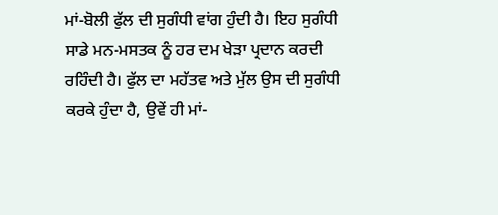ਮਾਂ-ਬੋਲੀ ਫੁੱਲ ਦੀ ਸੁਗੰਧੀ ਵਾਂਗ ਹੁੰਦੀ ਹੈ। ਇਹ ਸੁਗੰਧੀ ਸਾਡੇ ਮਨ-ਮਸਤਕ ਨੂੰ ਹਰ ਦਮ ਖੇੜਾ ਪ੍ਰਦਾਨ ਕਰਦੀ ਰਹਿੰਦੀ ਹੈ। ਫੁੱਲ ਦਾ ਮਹੱਤਵ ਅਤੇ ਮੁੱਲ ਉਸ ਦੀ ਸੁਗੰਧੀ ਕਰਕੇ ਹੁੰਦਾ ਹੈ, ਉਵੇਂ ਹੀ ਮਾਂ-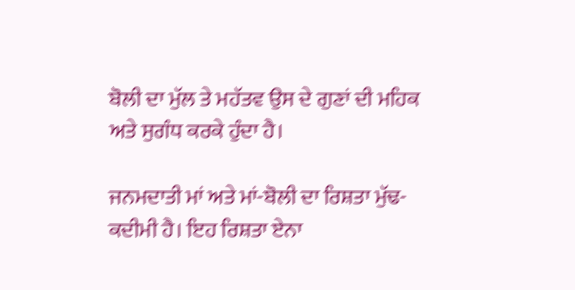ਬੋਲੀ ਦਾ ਮੁੱਲ ਤੇ ਮਹੱਤਵ ਉਸ ਦੇ ਗੁਣਾਂ ਦੀ ਮਹਿਕ ਅਤੇ ਸੁਗੰਧ ਕਰਕੇ ਹੁੰਦਾ ਹੈ।

ਜਨਮਦਾਤੀ ਮਾਂ ਅਤੇ ਮਾਂ-ਬੋਲੀ ਦਾ ਰਿਸ਼ਤਾ ਮੁੱਢ-ਕਦੀਮੀ ਹੈ। ਇਹ ਰਿਸ਼ਤਾ ਏਨਾ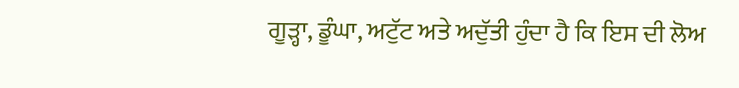ਗੂੜ੍ਹਾ, ਡੂੰਘਾ, ਅਟੁੱਟ ਅਤੇ ਅਦੁੱਤੀ ਹੁੰਦਾ ਹੈ ਕਿ ਇਸ ਦੀ ਲੋਅ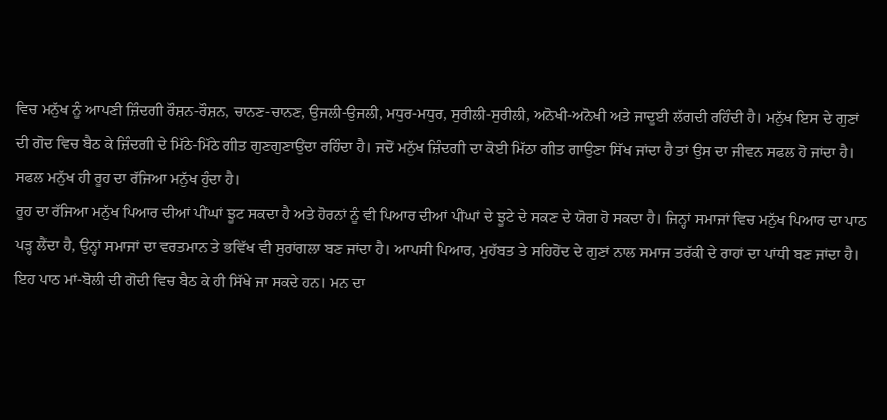ਵਿਚ ਮਨੁੱਖ ਨੂੰ ਆਪਣੀ ਜ਼ਿੰਦਗੀ ਰੌਸ਼ਨ-ਰੌਸ਼ਨ, ਚਾਨਣ-ਚਾਨਣ, ਉਜਲੀ-ਉਜਲੀ, ਮਧੁਰ-ਮਧੁਰ, ਸੁਰੀਲੀ-ਸੁਰੀਲੀ, ਅਨੋਖੀ-ਅਨੋਖੀ ਅਤੇ ਜਾਦੂਈ ਲੱਗਦੀ ਰਹਿੰਦੀ ਹੈ। ਮਨੁੱਖ ਇਸ ਦੇ ਗੁਣਾਂ ਦੀ ਗੋਦ ਵਿਚ ਬੈਠ ਕੇ ਜ਼ਿੰਦਗੀ ਦੇ ਮਿੱਠੇ-ਮਿੱਠੇ ਗੀਤ ਗੁਣਗੁਣਾਉਂਦਾ ਰਹਿੰਦਾ ਹੈ। ਜਦੋਂ ਮਨੁੱਖ ਜ਼ਿੰਦਗੀ ਦਾ ਕੋਈ ਮਿੱਠਾ ਗੀਤ ਗਾਉਣਾ ਸਿੱਖ ਜਾਂਦਾ ਹੈ ਤਾਂ ਉਸ ਦਾ ਜੀਵਨ ਸਫਲ ਹੋ ਜਾਂਦਾ ਹੈ। ਸਫਲ ਮਨੁੱਖ ਹੀ ਰੂਹ ਦਾ ਰੱਜਿਆ ਮਨੁੱਖ ਹੁੰਦਾ ਹੈ।
ਰੂਹ ਦਾ ਰੱਜਿਆ ਮਨੁੱਖ ਪਿਆਰ ਦੀਆਂ ਪੀਂਘਾਂ ਝੂਟ ਸਕਦਾ ਹੈ ਅਤੇ ਹੋਰਨਾਂ ਨੂੰ ਵੀ ਪਿਆਰ ਦੀਆਂ ਪੀਂਘਾਂ ਦੇ ਝੂਟੇ ਦੇ ਸਕਣ ਦੇ ਯੋਗ ਹੋ ਸਕਦਾ ਹੈ। ਜਿਨ੍ਹਾਂ ਸਮਾਜਾਂ ਵਿਚ ਮਨੁੱਖ ਪਿਆਰ ਦਾ ਪਾਠ ਪੜ੍ਹ ਲੈਂਦਾ ਹੈ, ਉਨ੍ਹਾਂ ਸਮਾਜਾਂ ਦਾ ਵਰਤਮਾਨ ਤੇ ਭਵਿੱਖ ਵੀ ਸੁਰਾਂਗਲਾ ਬਣ ਜਾਂਦਾ ਹੈ। ਆਪਸੀ ਪਿਆਰ, ਮੁਹੱਬਤ ਤੇ ਸਹਿਹੋਂਦ ਦੇ ਗੁਣਾਂ ਨਾਲ ਸਮਾਜ ਤਰੱਕੀ ਦੇ ਰਾਹਾਂ ਦਾ ਪਾਂਧੀ ਬਣ ਜਾਂਦਾ ਹੈ। ਇਹ ਪਾਠ ਮਾਂ-ਬੋਲੀ ਦੀ ਗੋਦੀ ਵਿਚ ਬੈਠ ਕੇ ਹੀ ਸਿੱਖੇ ਜਾ ਸਕਦੇ ਹਨ। ਮਨ ਦਾ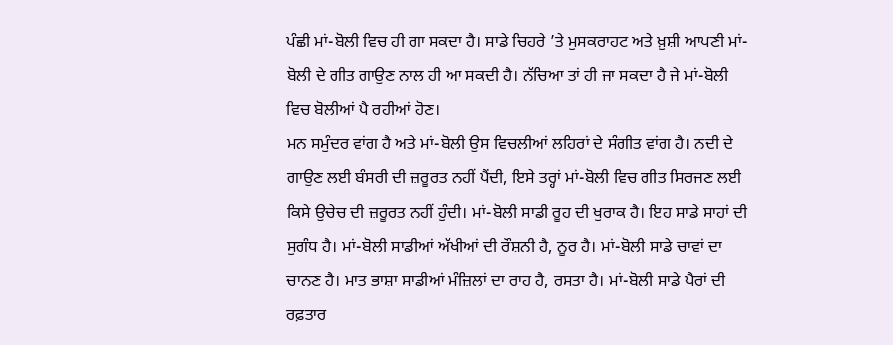ਪੰਛੀ ਮਾਂ-ਬੋਲੀ ਵਿਚ ਹੀ ਗਾ ਸਕਦਾ ਹੈ। ਸਾਡੇ ਚਿਹਰੇ ’ਤੇ ਮੁਸਕਰਾਹਟ ਅਤੇ ਖ਼ੁਸ਼ੀ ਆਪਣੀ ਮਾਂ- ਬੋਲੀ ਦੇ ਗੀਤ ਗਾਉਣ ਨਾਲ ਹੀ ਆ ਸਕਦੀ ਹੈ। ਨੱਚਿਆ ਤਾਂ ਹੀ ਜਾ ਸਕਦਾ ਹੈ ਜੇ ਮਾਂ-ਬੋਲੀ ਵਿਚ ਬੋਲੀਆਂ ਪੈ ਰਹੀਆਂ ਹੋਣ।
ਮਨ ਸਮੁੰਦਰ ਵਾਂਗ ਹੈ ਅਤੇ ਮਾਂ-ਬੋਲੀ ਉਸ ਵਿਚਲੀਆਂ ਲਹਿਰਾਂ ਦੇ ਸੰਗੀਤ ਵਾਂਗ ਹੈ। ਨਦੀ ਦੇ ਗਾਉਣ ਲਈ ਬੰਸਰੀ ਦੀ ਜ਼ਰੂਰਤ ਨਹੀਂ ਪੈਂਦੀ, ਇਸੇ ਤਰ੍ਹਾਂ ਮਾਂ-ਬੋਲੀ ਵਿਚ ਗੀਤ ਸਿਰਜਣ ਲਈ ਕਿਸੇ ਉਚੇਚ ਦੀ ਜ਼ਰੂਰਤ ਨਹੀਂ ਹੁੰਦੀ। ਮਾਂ-ਬੋਲੀ ਸਾਡੀ ਰੂਹ ਦੀ ਖੁਰਾਕ ਹੈ। ਇਹ ਸਾਡੇ ਸਾਹਾਂ ਦੀ ਸੁਗੰਧ ਹੈ। ਮਾਂ-ਬੋਲੀ ਸਾਡੀਆਂ ਅੱਖੀਆਂ ਦੀ ਰੌਸ਼ਨੀ ਹੈ, ਨੂਰ ਹੈ। ਮਾਂ-ਬੋਲੀ ਸਾਡੇ ਚਾਵਾਂ ਦਾ ਚਾਨਣ ਹੈ। ਮਾਤ ਭਾਸ਼ਾ ਸਾਡੀਆਂ ਮੰਜ਼ਿਲਾਂ ਦਾ ਰਾਹ ਹੈ, ਰਸਤਾ ਹੈ। ਮਾਂ-ਬੋਲੀ ਸਾਡੇ ਪੈਰਾਂ ਦੀ ਰਫ਼ਤਾਰ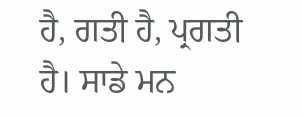ਹੈ, ਗਤੀ ਹੈ, ਪ੍ਰਗਤੀ ਹੈ। ਸਾਡੇ ਮਨ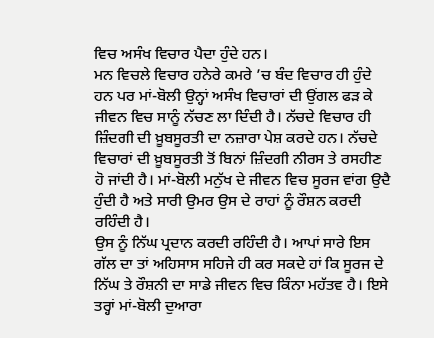ਵਿਚ ਅਸੰਖ ਵਿਚਾਰ ਪੈਦਾ ਹੁੰਦੇ ਹਨ।
ਮਨ ਵਿਚਲੇ ਵਿਚਾਰ ਹਨੇਰੇ ਕਮਰੇ ’ਚ ਬੰਦ ਵਿਚਾਰ ਹੀ ਹੁੰਦੇ ਹਨ ਪਰ ਮਾਂ-ਬੋਲੀ ਉਨ੍ਹਾਂ ਅਸੰਖ ਵਿਚਾਰਾਂ ਦੀ ਉਂਗਲ ਫੜ ਕੇ ਜੀਵਨ ਵਿਚ ਸਾਨੂੰ ਨੱਚਣ ਲਾ ਦਿੰਦੀ ਹੈ। ਨੱਚਦੇ ਵਿਚਾਰ ਹੀ ਜ਼ਿੰਦਗੀ ਦੀ ਖ਼ੂਬਸੂਰਤੀ ਦਾ ਨਜ਼ਾਰਾ ਪੇਸ਼ ਕਰਦੇ ਹਨ। ਨੱਚਦੇ ਵਿਚਾਰਾਂ ਦੀ ਖ਼ੂਬਸੂਰਤੀ ਤੋਂ ਬਿਨਾਂ ਜ਼ਿੰਦਗੀ ਨੀਰਸ ਤੇ ਰਸਹੀਣ ਹੋ ਜਾਂਦੀ ਹੈ। ਮਾਂ-ਬੋਲੀ ਮਨੁੱਖ ਦੇ ਜੀਵਨ ਵਿਚ ਸੂਰਜ ਵਾਂਗ ਉਦੈ ਹੁੰਦੀ ਹੈ ਅਤੇ ਸਾਰੀ ਉਮਰ ਉਸ ਦੇ ਰਾਹਾਂ ਨੂੰ ਰੌਸ਼ਨ ਕਰਦੀ ਰਹਿੰਦੀ ਹੈ।
ਉਸ ਨੂੰ ਨਿੱਘ ਪ੍ਰਦਾਨ ਕਰਦੀ ਰਹਿੰਦੀ ਹੈ। ਆਪਾਂ ਸਾਰੇ ਇਸ ਗੱਲ ਦਾ ਤਾਂ ਅਹਿਸਾਸ ਸਹਿਜੇ ਹੀ ਕਰ ਸਕਦੇ ਹਾਂ ਕਿ ਸੂਰਜ ਦੇ ਨਿੱਘ ਤੇ ਰੌਸ਼ਨੀ ਦਾ ਸਾਡੇ ਜੀਵਨ ਵਿਚ ਕਿੰਨਾ ਮਹੱਤਵ ਹੈ। ਇਸੇ ਤਰ੍ਹਾਂ ਮਾਂ-ਬੋਲੀ ਦੁਆਰਾ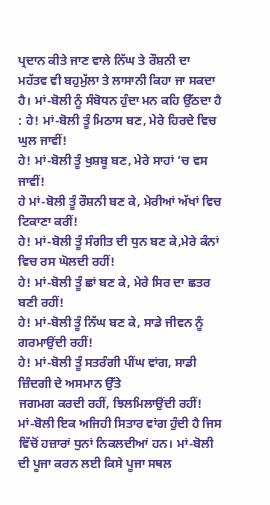ਪ੍ਰਦਾਨ ਕੀਤੇ ਜਾਣ ਵਾਲੇ ਨਿੱਘ ਤੇ ਰੌਸ਼ਨੀ ਦਾ ਮਹੱਤਵ ਵੀ ਬਹੁਮੁੱਲਾ ਤੇ ਲਾਸਾਨੀ ਕਿਹਾ ਜਾ ਸਕਦਾ ਹੈ। ਮਾਂ-ਬੋਲੀ ਨੂੰ ਸੰਬੋਧਨ ਹੁੰਦਾ ਮਨ ਕਹਿ ਉੱਠਦਾ ਹੈ : ਹੇ! ਮਾਂ-ਬੋਲੀ ਤੂੰ ਮਿਠਾਸ ਬਣ, ਮੇਰੇ ਹਿਰਦੇ ਵਿਚ ਘੁਲ ਜਾਵੀਂ!
ਹੇ! ਮਾਂ-ਬੋਲੀ ਤੂੰ ਖੁਸ਼ਬੂ ਬਣ, ਮੇਰੇ ਸਾਹਾਂ ’ਚ ਵਸ ਜਾਵੀਂ!
ਹੇ ਮਾਂ-ਬੋਲੀ ਤੂੰ ਰੌਸ਼ਨੀ ਬਣ ਕੇ, ਮੇਰੀਆਂ ਅੱਖਾਂ ਵਿਚ ਟਿਕਾਣਾ ਕਰੀਂ!
ਹੇ! ਮਾਂ-ਬੋਲੀ ਤੂੰ ਸੰਗੀਤ ਦੀ ਧੁਨ ਬਣ ਕੇ,ਮੇਰੇ ਕੰਨਾਂ ਵਿਚ ਰਸ ਘੋਲਦੀ ਰਹੀਂ!
ਹੇ! ਮਾਂ-ਬੋਲੀ ਤੂੰ ਛਾਂ ਬਣ ਕੇ, ਮੇਰੇ ਸਿਰ ਦਾ ਛਤਰ ਬਣੀ ਰਹੀਂ!
ਹੇ! ਮਾਂ-ਬੋਲੀ ਤੂੰ ਨਿੱਘ ਬਣ ਕੇ, ਸਾਡੇ ਜੀਵਨ ਨੂੰ ਗਰਮਾਉਂਦੀ ਰਹੀਂ!
ਹੇ! ਮਾਂ-ਬੋਲੀ ਤੂੰ ਸਤਰੰਗੀ ਪੀਂਘ ਵਾਂਗ, ਸਾਡੀ ਜ਼ਿੰਦਗੀ ਦੇ ਅਸਮਾਨ ਉੱਤੇ
ਜਗਮਗ ਕਰਦੀ ਰਹੀਂ, ਝਿਲਮਿਲਾਉਂਦੀ ਰਹੀਂ!
ਮਾਂ-ਬੋਲੀ ਇਕ ਅਜਿਹੀ ਸਿਤਾਰ ਵਾਂਗ ਹੁੰਦੀ ਹੈ ਜਿਸ ਵਿੱਚੋਂ ਹਜ਼ਾਰਾਂ ਧੁਨਾਂ ਨਿਕਲਦੀਆਂ ਹਨ। ਮਾਂ-ਬੋਲੀ ਦੀ ਪੂਜਾ ਕਰਨ ਲਈ ਕਿਸੇ ਪੂਜਾ ਸਥਲ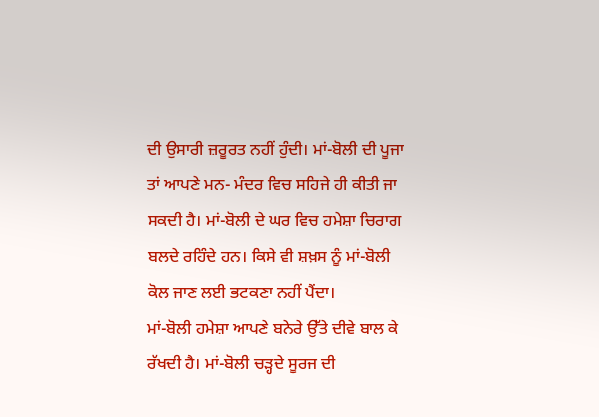ਦੀ ਉਸਾਰੀ ਜ਼ਰੂਰਤ ਨਹੀਂ ਹੁੰਦੀ। ਮਾਂ-ਬੋਲੀ ਦੀ ਪੂਜਾ ਤਾਂ ਆਪਣੇ ਮਨ- ਮੰਦਰ ਵਿਚ ਸਹਿਜੇ ਹੀ ਕੀਤੀ ਜਾ ਸਕਦੀ ਹੈ। ਮਾਂ-ਬੋਲੀ ਦੇ ਘਰ ਵਿਚ ਹਮੇਸ਼ਾ ਚਿਰਾਗ ਬਲਦੇ ਰਹਿੰਦੇ ਹਨ। ਕਿਸੇ ਵੀ ਸ਼ਖ਼ਸ ਨੂੰ ਮਾਂ-ਬੋਲੀ ਕੋਲ ਜਾਣ ਲਈ ਭਟਕਣਾ ਨਹੀਂ ਪੈਂਦਾ।
ਮਾਂ-ਬੋਲੀ ਹਮੇਸ਼ਾ ਆਪਣੇ ਬਨੇਰੇ ਉੱਤੇ ਦੀਵੇ ਬਾਲ ਕੇ ਰੱਖਦੀ ਹੈ। ਮਾਂ-ਬੋਲੀ ਚੜ੍ਹਦੇ ਸੂਰਜ ਦੀ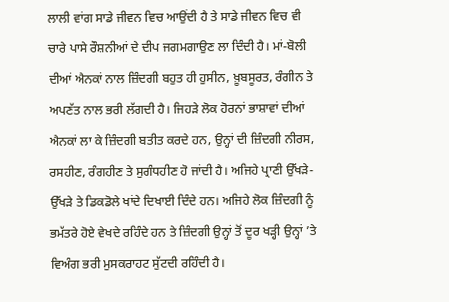ਲਾਲੀ ਵਾਂਗ ਸਾਡੇ ਜੀਵਨ ਵਿਚ ਆਉਂਦੀ ਹੈ ਤੇ ਸਾਡੇ ਜੀਵਨ ਵਿਚ ਵੀ ਚਾਰੇ ਪਾਸੇ ਰੌਸ਼ਨੀਆਂ ਦੇ ਦੀਪ ਜਗਮਗਾਉਣ ਲਾ ਦਿੰਦੀ ਹੈ। ਮਾਂ-ਬੋਲੀ ਦੀਆਂ ਐਨਕਾਂ ਨਾਲ ਜ਼ਿੰਦਗੀ ਬਹੁਤ ਹੀ ਹੁਸੀਨ, ਖ਼ੂਬਸੂਰਤ, ਰੰਗੀਨ ਤੇ ਅਪਣੱਤ ਨਾਲ ਭਰੀ ਲੱਗਦੀ ਹੈ। ਜਿਹੜੇ ਲੋਕ ਹੋਰਨਾਂ ਭਾਸ਼ਾਵਾਂ ਦੀਆਂ ਐਨਕਾਂ ਲਾ ਕੇ ਜ਼ਿੰਦਗੀ ਬਤੀਤ ਕਰਦੇ ਹਨ, ਉਨ੍ਹਾਂ ਦੀ ਜ਼ਿੰਦਗੀ ਨੀਰਸ, ਰਸਹੀਣ, ਰੰਗਹੀਣ ਤੇ ਸੁਗੰਧਹੀਣ ਹੋ ਜਾਂਦੀ ਹੈ। ਅਜਿਹੇ ਪ੍ਰਾਣੀ ਉੱਖੜੇ-ਉੱਖੜੇ ਤੇ ਡਿਕਡੋਲੇ ਖਾਂਦੇ ਦਿਖਾਈ ਦਿੰਦੇ ਹਨ। ਅਜਿਹੇ ਲੋਕ ਜ਼ਿੰਦਗੀ ਨੂੰ ਭਮੱਤਰੇ ਹੋਏ ਵੇਖਦੇ ਰਹਿੰਦੇ ਹਨ ਤੇ ਜ਼ਿੰਦਗੀ ਉਨ੍ਹਾਂ ਤੋਂ ਦੂਰ ਖੜ੍ਹੀ ਉਨ੍ਹਾਂ ’ਤੇ ਵਿਅੰਗ ਭਰੀ ਮੁਸਕਰਾਹਟ ਸੁੱਟਦੀ ਰਹਿੰਦੀ ਹੈ।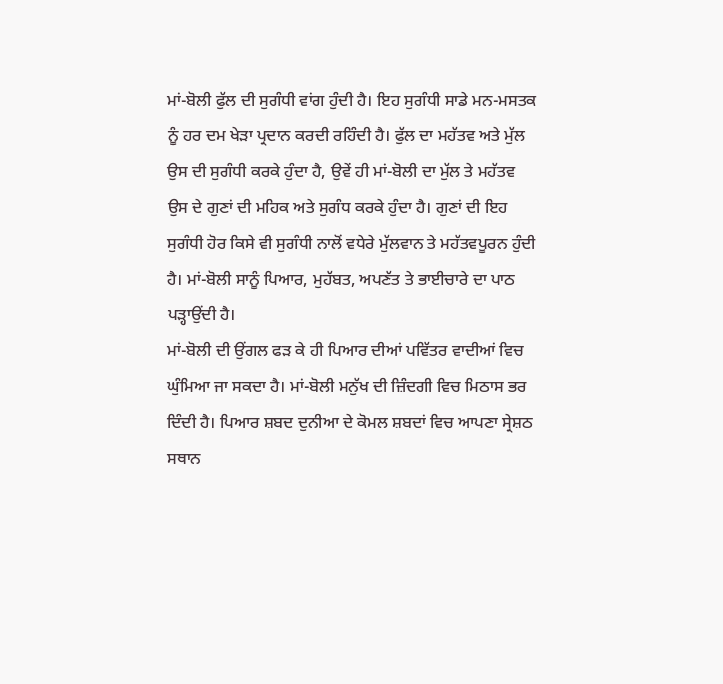ਮਾਂ-ਬੋਲੀ ਫੁੱਲ ਦੀ ਸੁਗੰਧੀ ਵਾਂਗ ਹੁੰਦੀ ਹੈ। ਇਹ ਸੁਗੰਧੀ ਸਾਡੇ ਮਨ-ਮਸਤਕ ਨੂੰ ਹਰ ਦਮ ਖੇੜਾ ਪ੍ਰਦਾਨ ਕਰਦੀ ਰਹਿੰਦੀ ਹੈ। ਫੁੱਲ ਦਾ ਮਹੱਤਵ ਅਤੇ ਮੁੱਲ ਉਸ ਦੀ ਸੁਗੰਧੀ ਕਰਕੇ ਹੁੰਦਾ ਹੈ, ਉਵੇਂ ਹੀ ਮਾਂ-ਬੋਲੀ ਦਾ ਮੁੱਲ ਤੇ ਮਹੱਤਵ ਉਸ ਦੇ ਗੁਣਾਂ ਦੀ ਮਹਿਕ ਅਤੇ ਸੁਗੰਧ ਕਰਕੇ ਹੁੰਦਾ ਹੈ। ਗੁਣਾਂ ਦੀ ਇਹ ਸੁਗੰਧੀ ਹੋਰ ਕਿਸੇ ਵੀ ਸੁਗੰਧੀ ਨਾਲੋਂ ਵਧੇਰੇ ਮੁੱਲਵਾਨ ਤੇ ਮਹੱਤਵਪੂਰਨ ਹੁੰਦੀ ਹੈ। ਮਾਂ-ਬੋਲੀ ਸਾਨੂੰ ਪਿਆਰ, ਮੁਹੱਬਤ, ਅਪਣੱਤ ਤੇ ਭਾਈਚਾਰੇ ਦਾ ਪਾਠ ਪੜ੍ਹਾਉਂਦੀ ਹੈ।
ਮਾਂ-ਬੋਲੀ ਦੀ ਉਂਗਲ ਫੜ ਕੇ ਹੀ ਪਿਆਰ ਦੀਆਂ ਪਵਿੱਤਰ ਵਾਦੀਆਂ ਵਿਚ ਘੁੰਮਿਆ ਜਾ ਸਕਦਾ ਹੈ। ਮਾਂ-ਬੋਲੀ ਮਨੁੱਖ ਦੀ ਜ਼ਿੰਦਗੀ ਵਿਚ ਮਿਠਾਸ ਭਰ ਦਿੰਦੀ ਹੈ। ਪਿਆਰ ਸ਼ਬਦ ਦੁਨੀਆ ਦੇ ਕੋਮਲ ਸ਼ਬਦਾਂ ਵਿਚ ਆਪਣਾ ਸ੍ਰੇਸ਼ਠ ਸਥਾਨ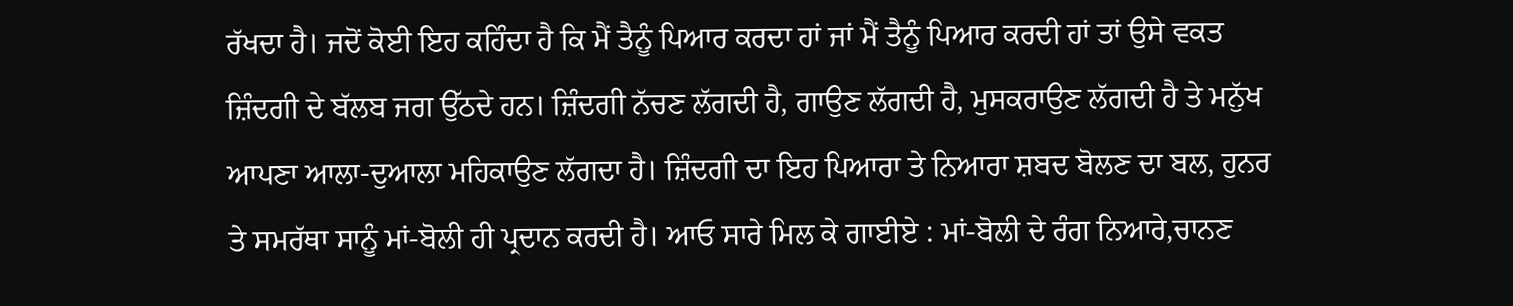ਰੱਖਦਾ ਹੈ। ਜਦੋਂ ਕੋਈ ਇਹ ਕਹਿੰਦਾ ਹੈ ਕਿ ਮੈਂ ਤੈਨੂੰ ਪਿਆਰ ਕਰਦਾ ਹਾਂ ਜਾਂ ਮੈਂ ਤੈਨੂੰ ਪਿਆਰ ਕਰਦੀ ਹਾਂ ਤਾਂ ਉਸੇ ਵਕਤ ਜ਼ਿੰਦਗੀ ਦੇ ਬੱਲਬ ਜਗ ਉੱਠਦੇ ਹਨ। ਜ਼ਿੰਦਗੀ ਨੱਚਣ ਲੱਗਦੀ ਹੈ, ਗਾਉਣ ਲੱਗਦੀ ਹੈ, ਮੁਸਕਰਾਉਣ ਲੱਗਦੀ ਹੈ ਤੇ ਮਨੁੱਖ ਆਪਣਾ ਆਲਾ-ਦੁਆਲਾ ਮਹਿਕਾਉਣ ਲੱਗਦਾ ਹੈ। ਜ਼ਿੰਦਗੀ ਦਾ ਇਹ ਪਿਆਰਾ ਤੇ ਨਿਆਰਾ ਸ਼ਬਦ ਬੋਲਣ ਦਾ ਬਲ, ਹੁਨਰ ਤੇ ਸਮਰੱਥਾ ਸਾਨੂੰ ਮਾਂ-ਬੋਲੀ ਹੀ ਪ੍ਰਦਾਨ ਕਰਦੀ ਹੈ। ਆਓ ਸਾਰੇ ਮਿਲ ਕੇ ਗਾਈਏ : ਮਾਂ-ਬੋਲੀ ਦੇ ਰੰਗ ਨਿਆਰੇ,ਚਾਨਣ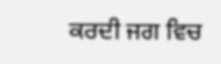ਕਰਦੀ ਜਗ ਵਿਚ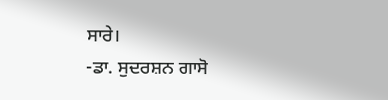ਸਾਰੇ।
-ਡਾ. ਸੁਦਰਸ਼ਨ ਗਾਸੋ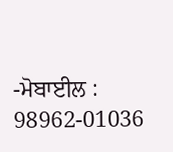-ਮੋਬਾਈਲ : 98962-01036